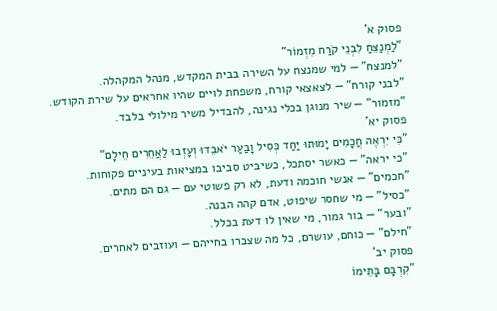פסוק א'
"לַמְנַצֵּחַ לִבְנֵי קֹרַח מִזְמוֹר"
"למנצח" — למי שמנצח על השירה בבית המקדש, מנהל המקהלה.
"לבני קורח" — לצאצאי קורח, משפחת לויים שהיו אחראים על שירת הקודש.
"מזמור" — שיר מנוגן בכלי נגינה, להבדיל משיר מילולי בלבד.
פסוק יא'
"כִּי יִרְאֶה חֲכָמִים יָמוּתוּ יַחַד כְּסִיל וָבַעַר יֹאבֵדוּ וְעָזְבוּ לַאֲחֵרִים חֵילָם"
"כי יראה" — כאשר יסתכל, כשיביט סביבו במציאות בעיניים פקוחות.
"חכמים" — אנשי חוכמה ודעת, לא רק פשוטי עם — גם הם מתים.
"כסיל" — מי שחסר שיפוט, אדם קהה הבנה.
"ובער" — בור גמור, מי שאין לו דעת בכלל.
"חילם" — כוחם, עושרם, כל מה שצברו בחייהם — ועוזבים לאחרים.
פסוק יב'
"קִרְבָּם בָּתֵּימוֹ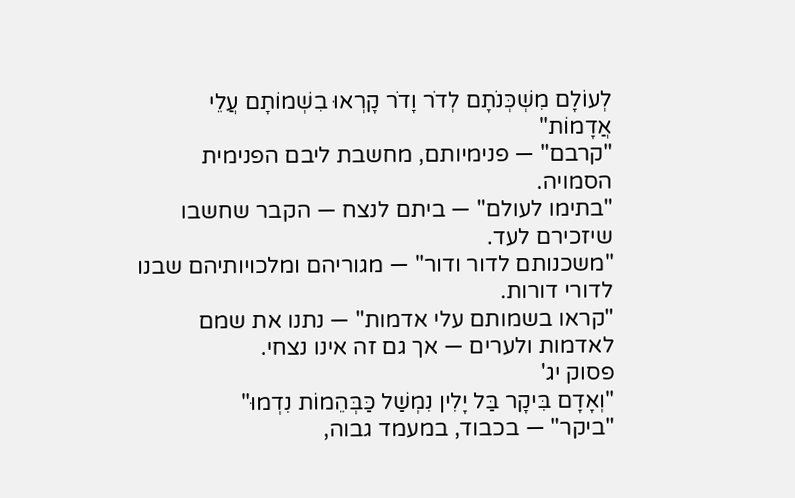לְעוֹלָם מִשְׁכְּנֹתָם לְדֹר וָדֹר קָרְאוּ בִשְׁמוֹתָם עֲלֵי אֲדָמוֹת"
"קרבם" — פנימיותם, מחשבת ליבם הפנימית הסמויה.
"בתימו לעולם" — ביתם לנצח — הקבר שחשבו שיזכירם לעד.
"משכנותם לדור ודור" — מגוריהם ומלכויותיהם שבנו לדורי דורות.
"קראו בשמותם עלי אדמות" — נתנו את שמם לאדמות ולערים — אך גם זה אינו נצחי.
פסוק יג'
"וְאָדָם בִּיקָר בַּל יָלִין נִמְשַׁל כַּבְּהֵמוֹת נִדְמוּ"
"ביקר" — בכבוד, במעמד גבוה,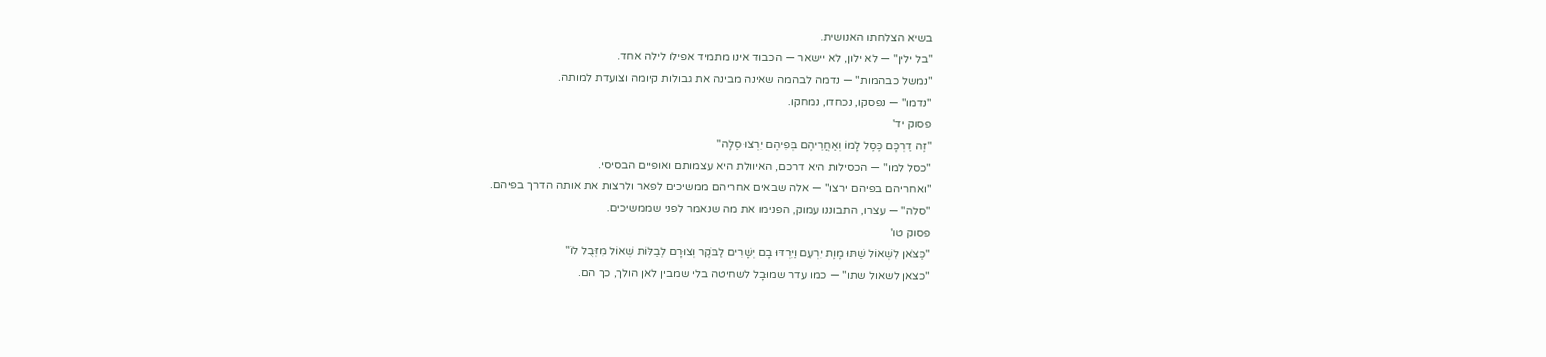בשיא הצלחתו האנושית.
"בל ילין" — לא ילון, לא יישאר — הכבוד אינו מתמיד אפילו לילה אחד.
"נמשל כבהמות" — נדמה לבהמה שאינה מבינה את גבולות קיומה וצועדת למותה.
"נדמו" — נפסקו, נכחדו, נמחקו.
פסוק יד'
"זֶה דַרְכָּם כֶּסֶל לָמוֹ וְאַחֲרֵיהֶם בְּפִיהֶם יִרְצוּ סֶלָה"
"כסל למו" — הכסילות היא דרכם, האיוולת היא עצמותם ואופיים הבסיסי.
"ואחריהם בפיהם ירצו" — אלה שבאים אחריהם ממשיכים לפאר ולרצות את אותה הדרך בפיהם.
"סלה" — עצרו, התבוננו עמוק, הפנימו את מה שנאמר לפני שממשיכים.
פסוק טו'
"כַּצֹּאן לִשְׁאוֹל שַׁתּוּ מָוֶת יִרְעֵם וַיִּרְדּוּ בָם יְשָׁרִים לַבֹּקֶר וְצוּרָם לְבַלּוֹת שְׁאוֹל מִזְּבֻל לוֹ"
"כצאן לשאול שתו" — כמו עדר שמוּבָל לשחיטה בלי שמבין לאן הולך, כך הם.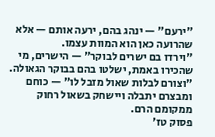"ירעם" — ינהג בהם, ירעה אותם — אלא שהרועה כאן הוא המוות עצמו.
"וירדו בם ישרים לבוקר" — הישרים, מי שהכירו באמת, ישלטו בהם בבוקר הגאולה.
"וצורם לבלות שאול מזבל לו" — כוחם ומבצרם יתבלה ויישחק בשאול רחוק ממקומם הרם.
פסוק טז'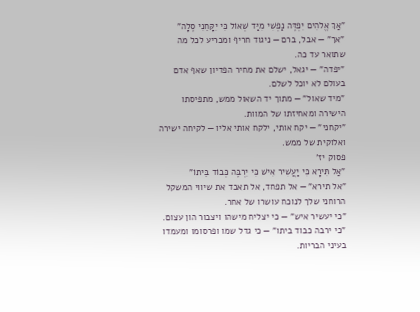"אַךְ אֱלֹהִים יִפְדֶּה נַפְשִׁי מִיַּד שְׁאוֹל כִּי יִקָּחֵנִי סֶלָה"
"אך" — אבל, ברם — ניגוד חריף ומכריע לכל מה שתואר עד כה.
"יפדה" — יגאל, ישלם את מחיר הפדיון שאף אדם בעולם לא יוכל לשלם.
"מיד שאול" — מתוך יד השאול ממש, מתפיסתו הישירה ומאחיזתו של המוות.
"יקחני" — יקח אותי, ילקח אותי אליו — לקיחה ישירה ואלוקית של ממש.
פסוק יז'
"אַל תִּירָא כִּי יַעֲשִׁיר אִישׁ כִּי יִרְבֶּה כְּבוֹד בֵּיתוֹ"
"אל תירא" — אל תפחד, אל תאבד את שיווי המשקל הרוחני שלך לנוכח עושרו של אחר.
"כי יעשיר איש" — כי יצליח מישהו ויצבור הון עצום.
"כי ירבה כבוד ביתו" — כי גדל שמו ופרסומו ומעמדו בעיני הבריות.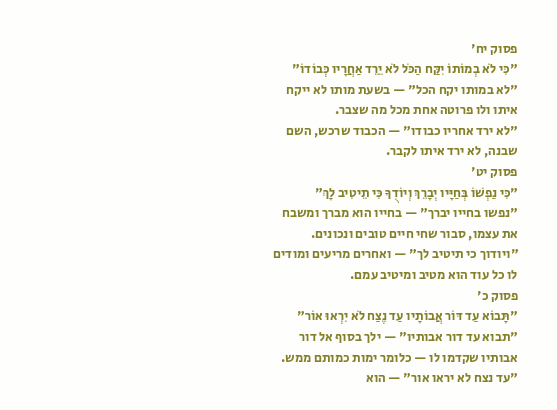פסוק יח'
"כִּי לֹא בְמוֹתוֹ יִקַּח הַכֹּל לֹא יֵרֵד אַחֲרָיו כְּבוֹדוֹ"
"לא במותו יקח הכל" — בשעת מותו לא ייקח איתו ולו פרוטה אחת מכל מה שצבר.
"לא ירד אחריו כבודו" — הכבוד שרכש, השם שבנה, לא ירד איתו לקבר.
פסוק יט'
"כִּי נַפְשׁוֹ בְּחַיָּיו יְבָרֵךְ וְיוֹדֻךָ כִּי תֵיטִיב לָךְ"
"נפשו בחייו יברך" — בחייו הוא מברך ומשבח את עצמו, סבור שחי חיים טובים ונכונים.
"ויודוך כי תיטיב לך" — ואחרים מריעים ומודים לו כל עוד הוא מטיב ומיטיב עמם.
פסוק כ'
"תָּבוֹא עַד דּוֹר אֲבוֹתָיו עַד נֶצַח לֹא יִרְאוּ אוֹר"
"תבוא עד דור אבותיו" — ילך בסוף אל דור אבותיו שקדמו לו — כלומר ימות כמותם ממש.
"עד נצח לא יראו אור" — הוא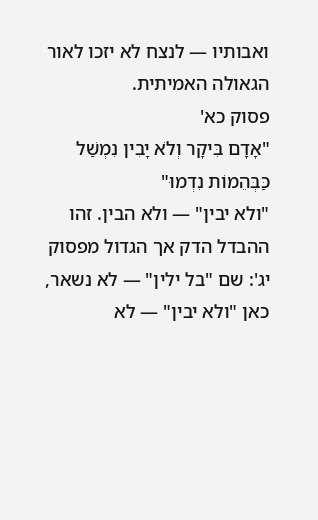ואבותיו — לנצח לא יזכו לאור הגאולה האמיתית.
פסוק כא'
"אָדָם בִּיקָר וְלֹא יָבִין נִמְשַׁל כַּבְּהֵמוֹת נִדְמוּ"
"ולא יבין" — ולא הבין. זהו ההבדל הדק אך הגדול מפסוק יג': שם "בל ילין" — לא נשאר, כאן "ולא יבין" — לא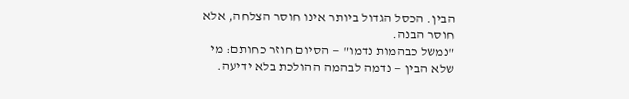הבין. הכסל הגדול ביותר אינו חוסר הצלחה, אלא חוסר הבנה.
"נמשל כבהמות נדמו" — הסיום חוזר כחותם: מי שלא הבין — נדמה לבהמה ההולכת בלא ידיעה.